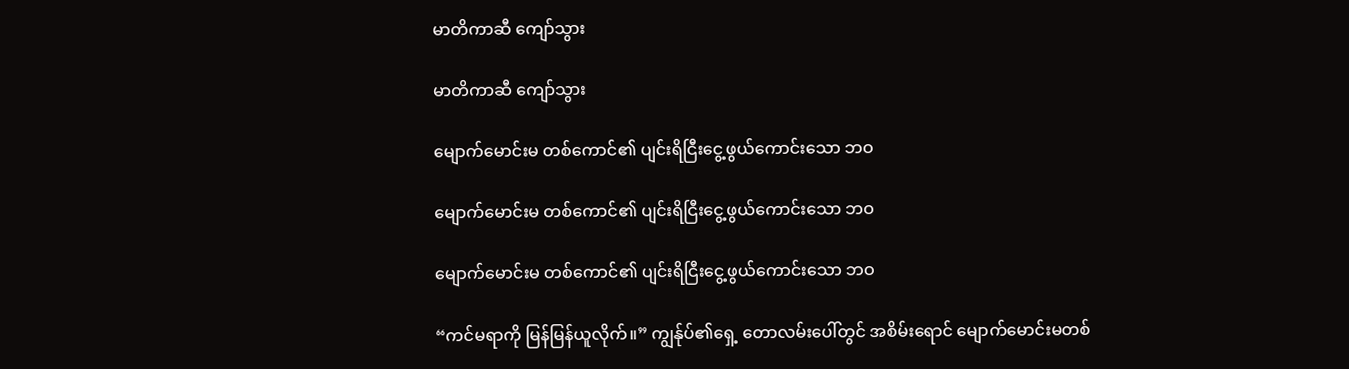မာတိကာဆီ ကျော်သွား

မာတိကာဆီ ကျော်သွား

မျောက်မောင်းမ တစ်ကောင်၏ ပျင်းရိငြီးငွေ့ဖွယ်ကောင်းသော ဘဝ

မျောက်မောင်းမ တစ်ကောင်၏ ပျင်းရိငြီးငွေ့ဖွယ်ကောင်းသော ဘဝ

မျောက်မောင်းမ တစ်ကောင်၏ ပျင်းရိငြီးငွေ့ဖွယ်ကောင်းသော ဘဝ

“ကင်မရာကို မြန်မြန်ယူလိုက်။” ကျွန်ုပ်၏ရှေ့ တောလမ်းပေါ်တွင် အစိမ်းရောင် မျောက်မောင်းမတစ်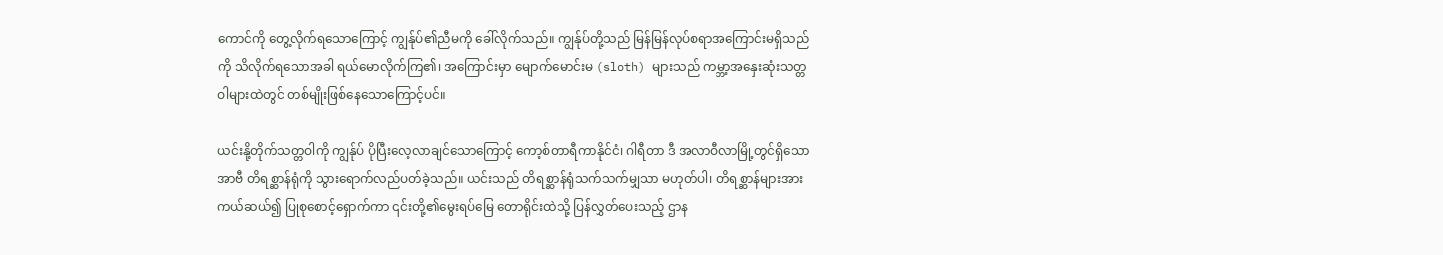ကောင်ကို တွေ့လိုက်ရသောကြောင့် ကျွန်ုပ်၏ညီမကို ခေါ်လိုက်သည်။ ကျွန်ုပ်တို့သည် မြန်မြန်လုပ်စရာအကြောင်းမရှိသည်ကို သိလိုက်ရသောအခါ ရယ်မောလိုက်ကြ၏၊ အကြောင်းမှာ မျောက်မောင်းမ (sloth) များသည် ကမ္ဘာ့အနှေးဆုံးသတ္တဝါများထဲတွင် တစ်မျိုးဖြစ်နေသောကြောင့်ပင်။

ယင်းနို့တိုက်သတ္တဝါကို ကျွန်ုပ် ပိုပြီးလေ့လာချင်သောကြောင့် ကော့စ်တာရီကာနိုင်ငံ၊ ဂါရီတာ ဒီ အလာဝီလာမြို့တွင်ရှိသော အာဗီ တိရစ္ဆာန်ရုံကို သွားရောက်လည်ပတ်ခဲ့သည်။ ယင်းသည် တိရစ္ဆာန်ရုံသက်သက်မျှသာ မဟုတ်ပါ၊ တိရစ္ဆာန်များအား ကယ်ဆယ်၍ ပြုစုစောင့်ရှောက်ကာ ၎င်းတို့၏မွေးရပ်မြေ တောရိုင်းထဲသို့ ပြန်လွှတ်ပေးသည့် ဌာန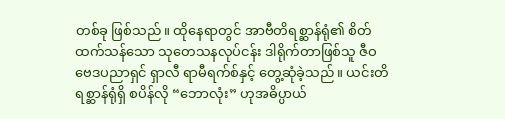တစ်ခု ဖြစ်သည်။ ထိုနေရာတွင် အာဗီတိရစ္ဆာန်ရုံ၏ စိတ်ထက်သန်သော သုတေသနလုပ်ငန်း ဒါရိုက်တာဖြစ်သူ ဇီဝဗေဒပညာရှင် ရှာလီ ရာမီရက်စ်နှင့် တွေ့ဆုံခဲ့သည်။ ယင်းတိရစ္ဆာန်ရုံရှိ စပိန်လို “ဘောလုံး” ဟုအဓိပ္ပာယ်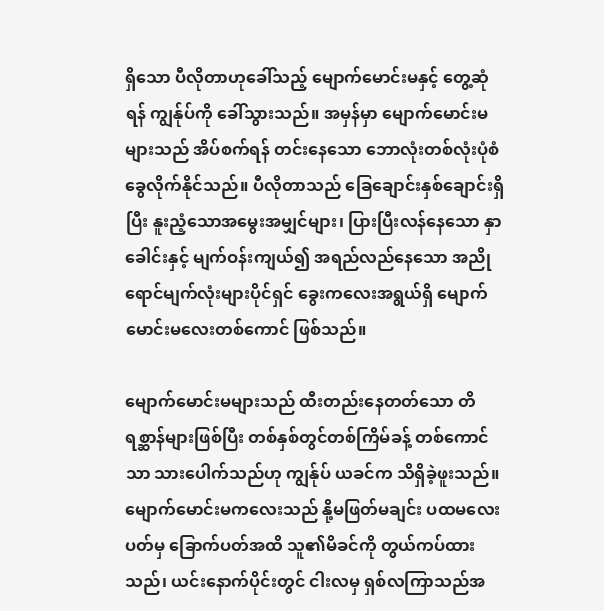ရှိသော ပီလိုတာဟုခေါ်သည့် မျောက်မောင်းမနှင့် တွေ့ဆုံရန် ကျွန်ုပ်ကို ခေါ်သွားသည်။ အမှန်မှာ မျောက်မောင်းမများသည် အိပ်စက်ရန် တင်းနေသော ဘောလုံးတစ်လုံးပုံစံ ခွေလိုက်နိုင်သည်။ ပီလိုတာသည် ခြေချောင်းနှစ်ချောင်းရှိပြီး နူးညံ့သောအမွေးအမျှင်များ၊ ပြားပြီးလန်နေသော နှာခေါင်းနှင့် မျက်ဝန်းကျယ်၍ အရည်လည်နေသော အညိုရောင်မျက်လုံးများပိုင်ရှင် ခွေးကလေးအရွယ်ရှိ မျောက်မောင်းမလေးတစ်ကောင် ဖြစ်သည်။

မျောက်မောင်းမများသည် ထီးတည်းနေတတ်သော တိရစ္ဆာန်များဖြစ်ပြီး တစ်နှစ်တွင်တစ်ကြိမ်ခန့် တစ်ကောင်သာ သားပေါက်သည်ဟု ကျွန်ုပ် ယခင်က သိရှိခဲ့ဖူးသည်။ မျောက်မောင်းမကလေးသည် နို့မဖြတ်မချင်း ပထမလေးပတ်မှ ခြောက်ပတ်အထိ သူ၏မိခင်ကို တွယ်ကပ်ထားသည်၊ ယင်းနောက်ပိုင်းတွင် ငါးလမှ ရှစ်လကြာသည်အ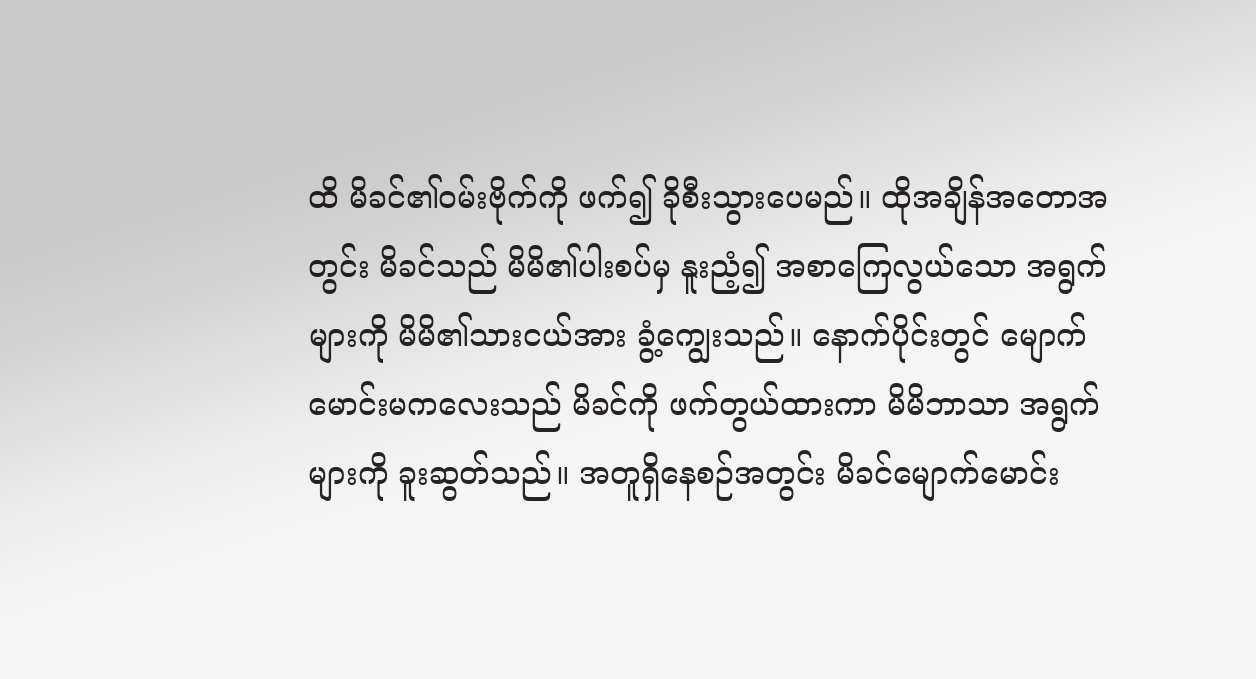ထိ မိခင်၏ဝမ်းဗိုက်ကို ဖက်၍ ခိုစီးသွားပေမည်။ ထိုအချိန်အတောအတွင်း မိခင်သည် မိမိ၏ပါးစပ်မှ နူးညံ့၍ အစာကြေလွယ်သော အရွက်များကို မိမိ၏သားငယ်အား ခွံ့ကျွေးသည်။ နောက်ပိုင်းတွင် မျောက်မောင်းမကလေးသည် မိခင်ကို ဖက်တွယ်ထားကာ မိမိဘာသာ အရွက်များကို ခူးဆွတ်သည်။ အတူရှိနေစဉ်အတွင်း မိခင်မျောက်မောင်း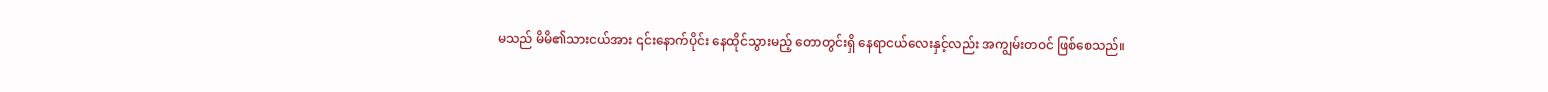မသည် မိမိ၏သားငယ်အား ၎င်းနောက်ပိုင်း နေထိုင်သွားမည့် တောတွင်းရှိ နေရာငယ်လေးနှင့်လည်း အကျွမ်းတဝင် ဖြစ်စေသည်။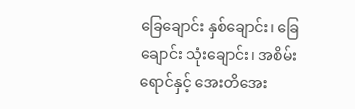ခြေချောင်း နှစ်ချောင်း၊ ခြေချောင်း သုံးချောင်း၊ အစိမ်းရောင်နှင့် အေးတိအေး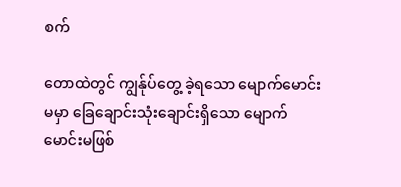စက်

တောထဲတွင် ကျွန်ုပ်တွေ့ ခဲ့ရသော မျောက်မောင်းမမှာ ခြေချောင်းသုံးချောင်းရှိသော မျောက်မောင်းမဖြစ်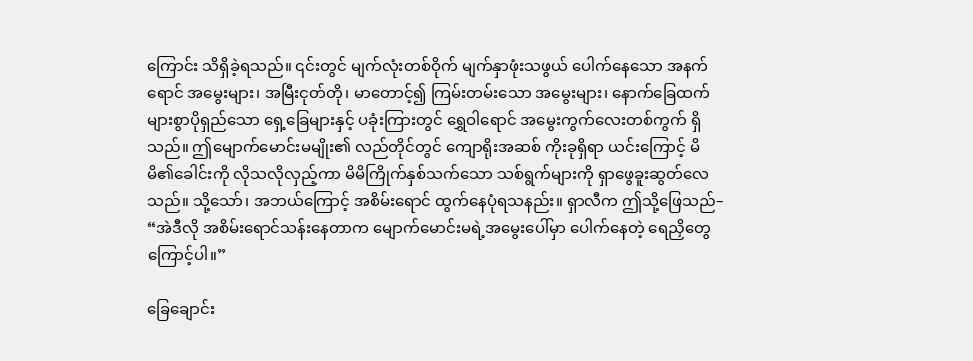ကြောင်း သိရှိခဲ့ရသည်။ ၎င်းတွင် မျက်လုံးတစ်ဝိုက် မျက်နှာဖုံးသဖွယ် ပေါက်နေသော အနက်ရောင် အမွေးများ၊ အမြီးငုတ်တို၊ မာတောင့်၍ ကြမ်းတမ်းသော အမွေးများ၊ နောက်ခြေထက် များစွာပိုရှည်သော ရှေ့ခြေများနှင့် ပခုံးကြားတွင် ရွှေဝါရောင် အမွေးကွက်လေးတစ်ကွက် ရှိသည်။ ဤမျောက်မောင်းမမျိုး၏ လည်တိုင်တွင် ကျောရိုးအဆစ် ကိုးခုရှိရာ ယင်းကြောင့် မိမိ၏ခေါင်းကို လိုသလိုလှည့်ကာ မိမိကြိုက်နှစ်သက်သော သစ်ရွက်များကို ရှာဖွေခူးဆွတ်လေသည်။ သို့သော်၊ အဘယ်ကြောင့် အစိမ်းရောင် ထွက်နေပုံရသနည်း။ ရှာလီက ဤသို့ဖြေသည်– “အဲဒီလို အစိမ်းရောင်သန်းနေတာက မျောက်မောင်းမရဲ့အမွေးပေါ်မှာ ပေါက်နေတဲ့ ရေညှိတွေကြောင့်ပါ။”

ခြေချောင်း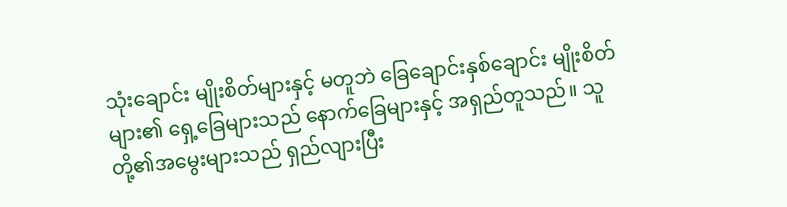သုံးချောင်း မျိုးစိတ်များနှင့် မတူဘဲ ခြေချောင်းနှစ်ချောင်း မျိုးစိတ်များ၏ ရှေ့ခြေများသည် နောက်ခြေများနှင့် အရှည်တူသည်။ သူတို့၏အမွေးများသည် ရှည်လျားပြီး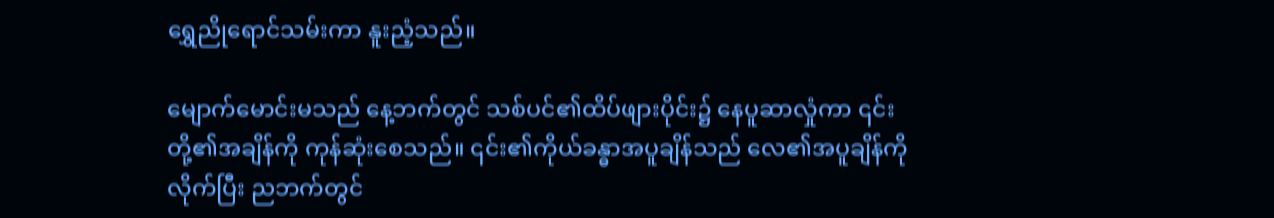ရွှေညိုရောင်သမ်းကာ နူးညံ့သည်။

မျောက်မောင်းမသည် နေ့ဘက်တွင် သစ်ပင်၏ထိပ်ဖျားပိုင်း၌ နေပူဆာလှုံကာ ၎င်းတို့၏အချိန်ကို ကုန်ဆုံးစေသည်။ ၎င်း၏ကိုယ်ခန္ဓာအပူချိန်သည် လေ၏အပူချိန်ကိုလိုက်ပြီး ညဘက်တွင်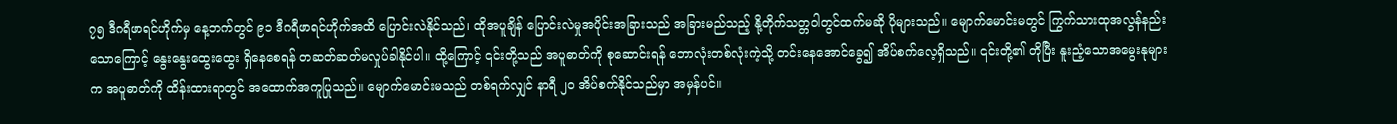၇၅ ဒီဂရီဖာရင်ဟိုက်မှ နေ့ဘက်တွင် ၉၁ ဒီဂရီဖာရင်ဟိုက်အထိ ပြောင်းလဲနိုင်သည်၊ ထိုအပူချိန် ပြောင်းလဲမှုအပိုင်းအခြားသည် အခြားမည်သည့် နို့တိုက်သတ္တဝါတွင်ထက်မဆို ပိုများသည်။ မျောက်မောင်းမတွင် ကြွက်သားထုအလွန်နည်းသောကြောင့် နွေးနွေးထွေးထွေး ရှိနေစေရန် တဆတ်ဆတ်မလှုပ်ခါနိုင်ပါ။ ထို့ကြောင့် ၎င်းတို့သည် အပူဓာတ်ကို စုဆောင်းရန် ဘောလုံးတစ်လုံးကဲ့သို့ တင်းနေအောင်ခွေ၍ အိပ်စက်လေ့ရှိသည်။ ၎င်းတို့၏ တိုပြီး နူးညံ့သောအမွေးနုများက အပူဓာတ်ကို ထိန်းထားရာတွင် အထောက်အကူပြုသည်။ မျောက်မောင်းမသည် တစ်ရက်လျှင် နာရီ ၂၀ အိပ်စက်နိုင်သည်မှာ အမှန်ပင်။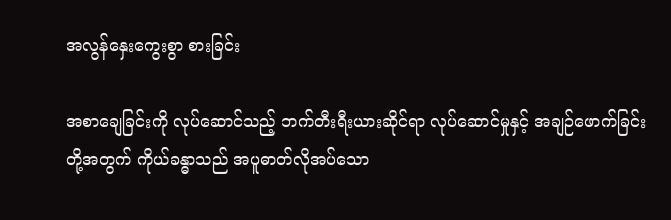အလွန်နှေးကွေးစွာ စားခြင်း

အစာချေခြင်းကို လုပ်ဆောင်သည့် ဘက်တီးရီးယားဆိုင်ရာ လုပ်ဆောင်မှုနှင့် အချဉ်ဖောက်ခြင်းတို့အတွက် ကိုယ်ခန္ဓာသည် အပူဓာတ်လိုအပ်သော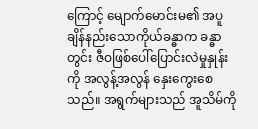ကြောင့် မျောက်မောင်းမ၏ အပူချိန်နည်းသောကိုယ်ခန္ဓာက ခန္ဓာတွင်း ဇီဝဖြစ်ပေါ်ပြောင်းလဲမှုနှုန်းကို အလွန့်အလွန် နှေးကွေးစေသည်။ အရွက်များသည် အူသိမ်ကို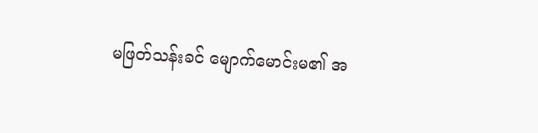မဖြတ်သန်းခင် မျောက်မောင်းမ၏ အ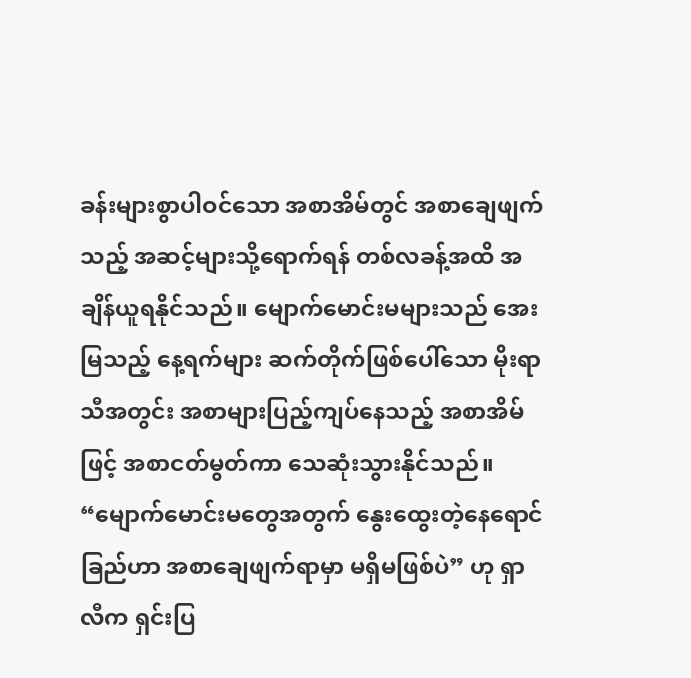ခန်းများစွာပါဝင်သော အစာအိမ်တွင် အစာချေဖျက်သည့် အဆင့်များသို့ရောက်ရန် တစ်လခန့်အထိ အချိန်ယူရနိုင်သည်။ မျောက်မောင်းမများသည် အေးမြသည့် နေ့ရက်များ ဆက်တိုက်ဖြစ်ပေါ်သော မိုးရာသီအတွင်း အစာများပြည့်ကျပ်နေသည့် အစာအိမ်ဖြင့် အစာငတ်မွတ်ကာ သေဆုံးသွားနိုင်သည်။ “မျောက်မောင်းမတွေအတွက် နွေးထွေးတဲ့နေရောင်ခြည်ဟာ အစာချေဖျက်ရာမှာ မရှိမဖြစ်ပဲ” ဟု ရှာလီက ရှင်းပြ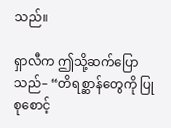သည်။

ရှာလီက ဤသို့ဆက်ပြောသည်– “တိရစ္ဆာန်တွေကို ပြုစုစောင့်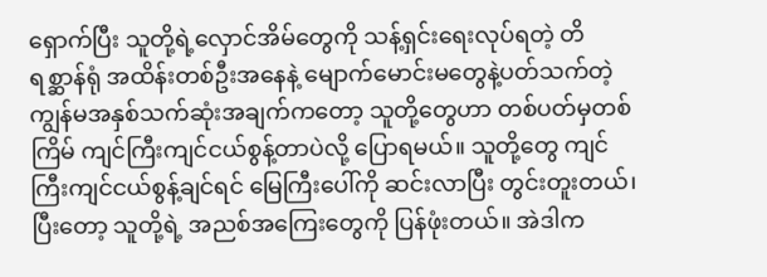ရှောက်ပြီး သူတို့ရဲ့လှောင်အိမ်တွေကို သန့်ရှင်းရေးလုပ်ရတဲ့ တိရစ္ဆာန်ရုံ အထိန်းတစ်ဦးအနေနဲ့ မျောက်မောင်းမတွေနဲ့ပတ်သက်တဲ့ ကျွန်မအနှစ်သက်ဆုံးအချက်ကတော့ သူတို့တွေဟာ တစ်ပတ်မှတစ်ကြိမ် ကျင်ကြီးကျင်ငယ်စွန့်တာပဲလို့ ပြောရမယ်။ သူတို့တွေ ကျင်ကြီးကျင်ငယ်စွန့်ချင်ရင် မြေကြီးပေါ်ကို ဆင်းလာပြီး တွင်းတူးတယ်၊ ပြီးတော့ သူတို့ရဲ့ အညစ်အကြေးတွေကို ပြန်ဖုံးတယ်။ အဲဒါက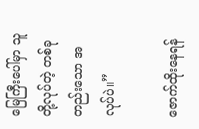မြေကြီးပေါ်မှာ သူတို့လုပ်တဲ့ တစ်ခုတည်းသော အလုပ်ပဲ။”

ဇောက်ထိုးနေရန်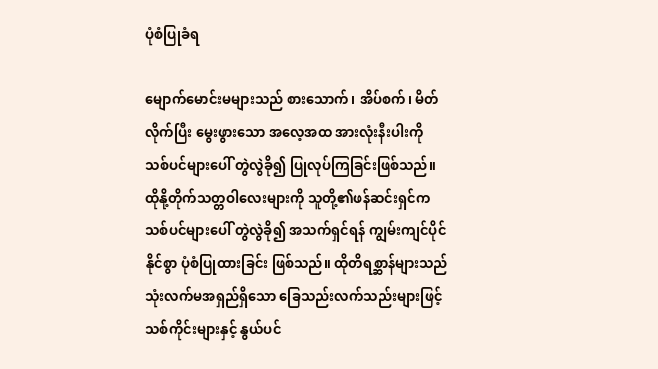ပုံစံပြုခံရ

မျောက်မောင်းမများသည် စားသောက်၊ အိပ်စက်၊ မိတ်လိုက်ပြီး မွေးဖွားသော အလေ့အထ အားလုံးနီးပါးကို သစ်ပင်များပေါ် တွဲလွဲခို၍ ပြုလုပ်ကြခြင်းဖြစ်သည်။ ထိုနို့တိုက်သတ္တဝါလေးများကို သူတို့၏ဖန်ဆင်းရှင်က သစ်ပင်များပေါ် တွဲလွဲခို၍ အသက်ရှင်ရန် ကျွမ်းကျင်ပိုင်နိုင်စွာ ပုံစံပြုထားခြင်း ဖြစ်သည်။ ထိုတိရစ္ဆာန်များသည် သုံးလက်မအရှည်ရှိသော ခြေသည်းလက်သည်းများဖြင့် သစ်ကိုင်းများနှင့် နွယ်ပင်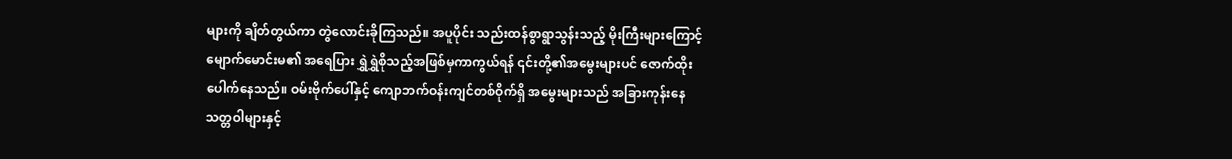များကို ချိတ်တွယ်ကာ တွဲလောင်းခိုကြသည်။ အပူပိုင်း သည်းထန်စွာရွာသွန်းသည့် မိုးကြီးများကြောင့် မျောက်မောင်းမ၏ အရေပြား ရွှဲရွှဲစိုသည့်အဖြစ်မှကာကွယ်ရန် ၎င်းတို့၏အမွေးများပင် ဇောက်ထိုးပေါက်နေသည်။ ဝမ်းဗိုက်ပေါ်နှင့် ကျောဘက်ဝန်းကျင်တစ်ဝိုက်ရှိ အမွေးများသည် အခြားကုန်းနေသတ္တဝါများနှင့်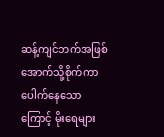ဆန့်ကျင်ဘက်အဖြစ် အောက်သို့စိုက်ကာ ပေါက်နေသောကြောင့် မိုးရေများ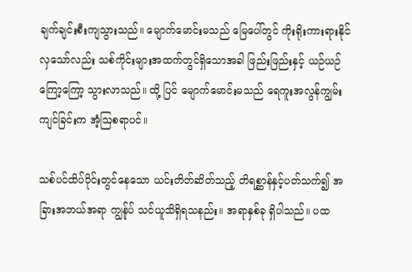ချက်ချင်းစီးကျသွားသည်။ မျောက်မောင်းမသည် မြေပေါ်တွင် ကိုးရိုးကားရားနိုင်လှသော်လည်း သစ်ကိုင်းများအထက်တွင်ရှိသောအခါ ဖြည်းဖြည်းနှင့် ယဉ်ယဉ်ကြော့ကြော့ သွားလာသည်။ ထို့ ပြင် မျောက်မောင်းမသည် ရေကူးအလွန်ကျွမ်းကျင်ခြင်းက အံ့ဩစရာပင်။

သစ်ပင်ထိပ်ပိုင်းတွင်နေသော ယင်းတိတ်ဆိတ်သည့် တိရစ္ဆာန်နှင့်ပတ်သက်၍ အခြားအဘယ်အရာ ကျွန်ုပ် သင်ယူသိရှိရသနည်း။ အရာနှစ်ခု ရှိပါသည်။ ပထ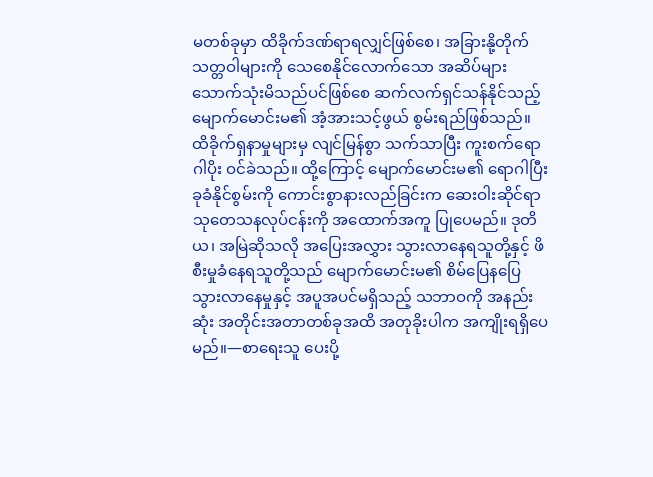မတစ်ခုမှာ ထိခိုက်ဒဏ်ရာရလျှင်ဖြစ်စေ၊ အခြားနို့တိုက်သတ္တဝါများကို သေစေနိုင်လောက်သော အဆိပ်များ သောက်သုံးမိသည်ပင်ဖြစ်စေ ဆက်လက်ရှင်သန်နိုင်သည့် မျောက်မောင်းမ၏ အံ့အားသင့်ဖွယ် စွမ်းရည်ဖြစ်သည်။ ထိခိုက်ရှနာမှုများမှ လျင်မြန်စွာ သက်သာပြီး ကူးစက်ရောဂါပိုး ဝင်ခဲသည်။ ထို့ကြောင့် မျောက်မောင်းမ၏ ရောဂါပြီး ခုခံနိုင်စွမ်းကို ကောင်းစွာနားလည်ခြင်းက ဆေးဝါးဆိုင်ရာ သုတေသနလုပ်ငန်းကို အထောက်အကူ ပြုပေမည်။ ဒုတိယ၊ အမြဲဆိုသလို အပြေးအလွှား သွားလာနေရသူတို့နှင့် ဖိစီးမှုခံနေရသူတို့သည် မျောက်မောင်းမ၏ စိမ်ပြေနပြေ သွားလာနေမှုနှင့် အပူအပင်မရှိသည့် သဘာဝကို အနည်းဆုံး အတိုင်းအတာတစ်ခုအထိ အတုခိုးပါက အကျိုးရရှိပေမည်။—စာရေးသူ ပေးပို့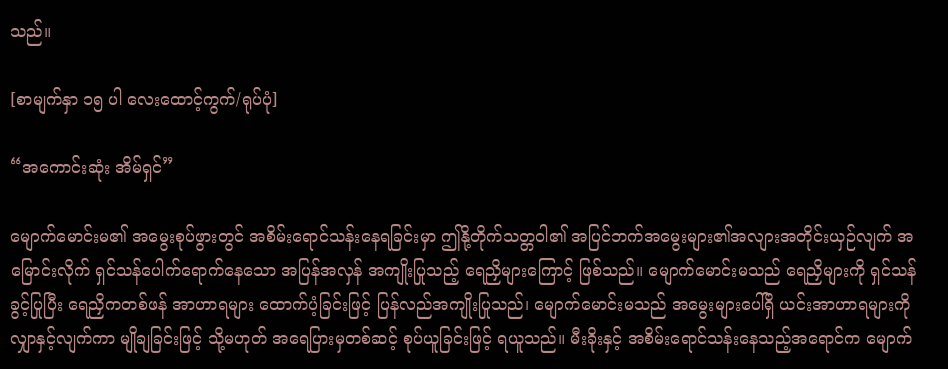သည်။

[စာမျက်နှာ ၁၅ ပါ လေးထောင့်ကွက်/ရုပ်ပုံ]

“အကောင်းဆုံး အိမ်ရှင်”

မျောက်မောင်းမ၏ အမွေးစုပ်ဖွားတွင် အစိမ်းရောင်သန်းနေရခြင်းမှာ ဤနို့တိုက်သတ္တဝါ၏ အပြင်ဘက်အမွေးများ၏အလျားအတိုင်းယှဉ်လျက် အမြောင်းလိုက် ရှင်သန်ပေါက်ရောက်နေသော အပြန်အလှန် အကျိုးပြုသည့် ရေညှိများကြောင့် ဖြစ်သည်။ မျောက်မောင်းမသည် ရေညှိများကို ရှင်သန်ခွင့်ပြုပြီး ရေညှိကတစ်ဖန် အာဟာရများ ထောက်ပံ့ခြင်းဖြင့် ပြန်လည်အကျိုးပြုသည်၊ မျောက်မောင်းမသည် အမွေးများပေါ်ရှိ ယင်းအာဟာရများကို လျှာနှင့်လျက်ကာ မျိုချခြင်းဖြင့် သို့မဟုတ် အရေပြားမှတစ်ဆင့် စုပ်ယူခြင်းဖြင့် ရယူသည်။ မီးခိုးနှင့် အစိမ်းရောင်သန်းနေသည့်အရောင်က မျောက်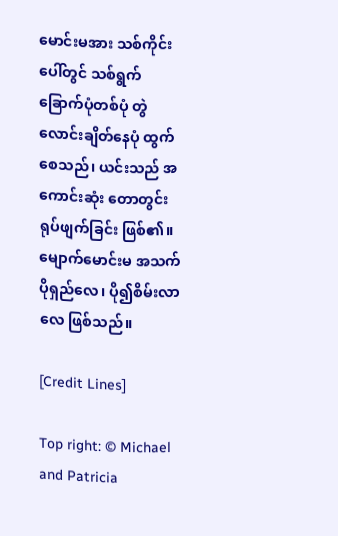မောင်းမအား သစ်ကိုင်းပေါ်တွင် သစ်ရွက်ခြောက်ပုံတစ်ပုံ တွဲလောင်းချိတ်နေပုံ ထွက်စေသည်၊ ယင်းသည် အကောင်းဆုံး တောတွင်းရုပ်ဖျက်ခြင်း ဖြစ်၏။ မျောက်မောင်းမ အသက်ပိုရှည်လေ၊ ပို၍စိမ်းလာလေ ဖြစ်သည်။

[Credit Lines]

Top right: © Michael and Patricia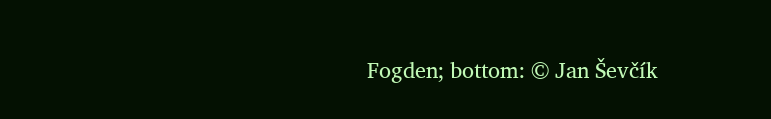Fogden; bottom: © Jan Ševčík